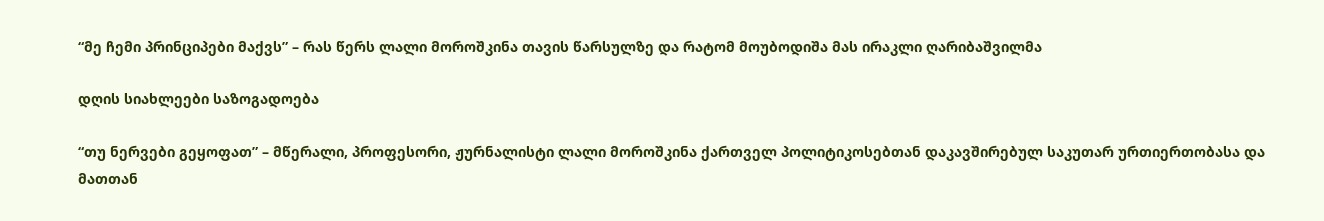“მე ჩემი პრინციპები მაქვს” – რას წერს ლალი მოროშკინა თავის წარსულზე და რატომ მოუბოდიშა მას ირაკლი ღარიბაშვილმა

დღის სიახლეები საზოგადოება

“თუ ნერვები გეყოფათ” – მწერალი, პროფესორი, ჟურნალისტი ლალი მოროშკინა ქართველ პოლიტიკოსებთან დაკავშირებულ საკუთარ ურთიერთობასა და მათთან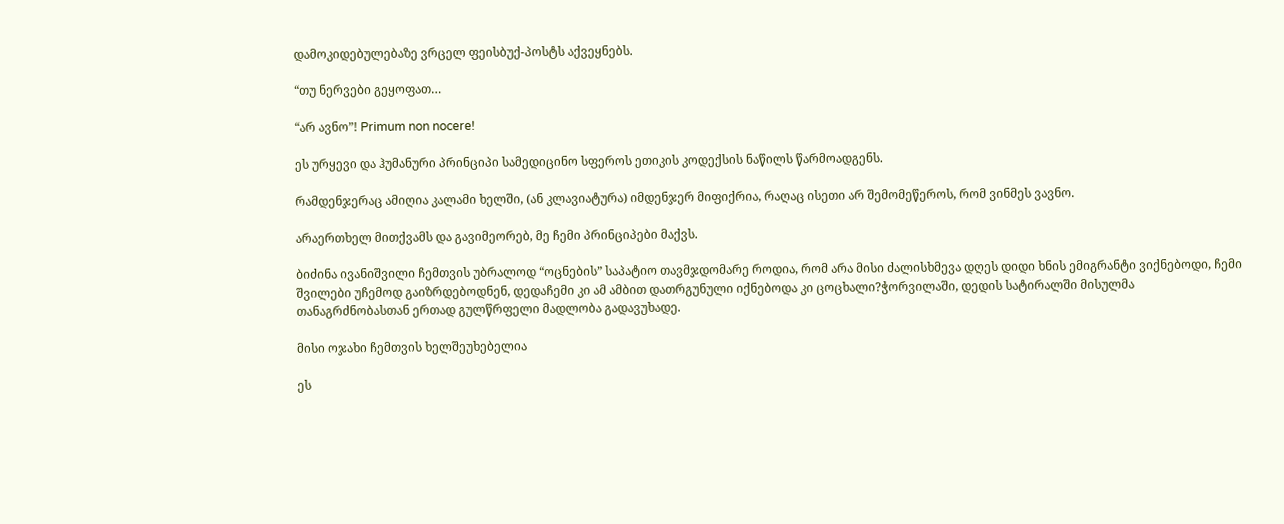დამოკიდებულებაზე ვრცელ ფეისბუქ-პოსტს აქვეყნებს.

“თუ ნერვები გეყოფათ…

“არ ავნო”! Primum non nocere!

ეს ურყევი და ჰუმანური პრინციპი სამედიცინო სფეროს ეთიკის კოდექსის ნაწილს წარმოადგენს.

რამდენჯერაც ამიღია კალამი ხელში, (ან კლავიატურა) იმდენჯერ მიფიქრია, რაღაც ისეთი არ შემომეწეროს, რომ ვინმეს ვავნო.

არაერთხელ მითქვამს და გავიმეორებ, მე ჩემი პრინციპები მაქვს.

ბიძინა ივანიშვილი ჩემთვის უბრალოდ “ოცნების” საპატიო თავმჯდომარე როდია, რომ არა მისი ძალისხმევა დღეს დიდი ხნის ემიგრანტი ვიქნებოდი, ჩემი შვილები უჩემოდ გაიზრდებოდნენ, დედაჩემი კი ამ ამბით დათრგუნული იქნებოდა კი ცოცხალი?ჭორვილაში, დედის სატირალში მისულმა თანაგრძნობასთან ერთად გულწრფელი მადლობა გადავუხადე.

მისი ოჯახი ჩემთვის ხელშეუხებელია

ეს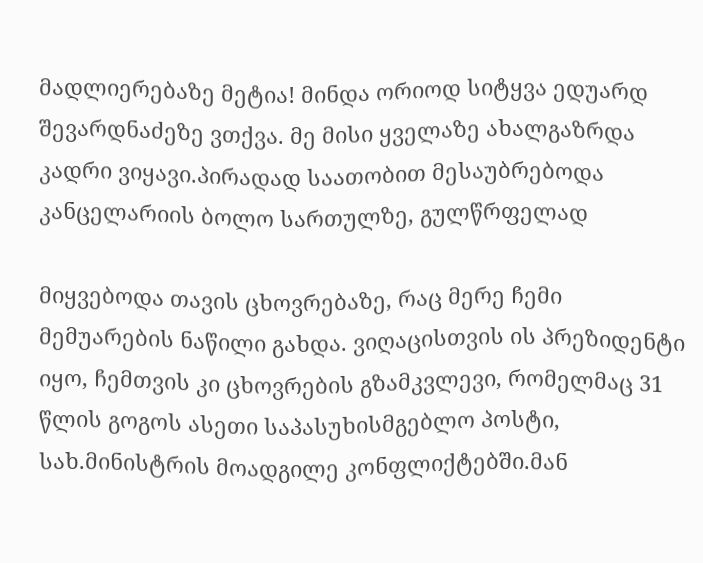მადლიერებაზე მეტია! მინდა ორიოდ სიტყვა ედუარდ შევარდნაძეზე ვთქვა. მე მისი ყველაზე ახალგაზრდა კადრი ვიყავი.პირადად საათობით მესაუბრებოდა კანცელარიის ბოლო სართულზე, გულწრფელად

მიყვებოდა თავის ცხოვრებაზე, რაც მერე ჩემი მემუარების ნაწილი გახდა. ვიღაცისთვის ის პრეზიდენტი იყო, ჩემთვის კი ცხოვრების გზამკვლევი, რომელმაც 31 წლის გოგოს ასეთი საპასუხისმგებლო პოსტი, სახ.მინისტრის მოადგილე კონფლიქტებში.მან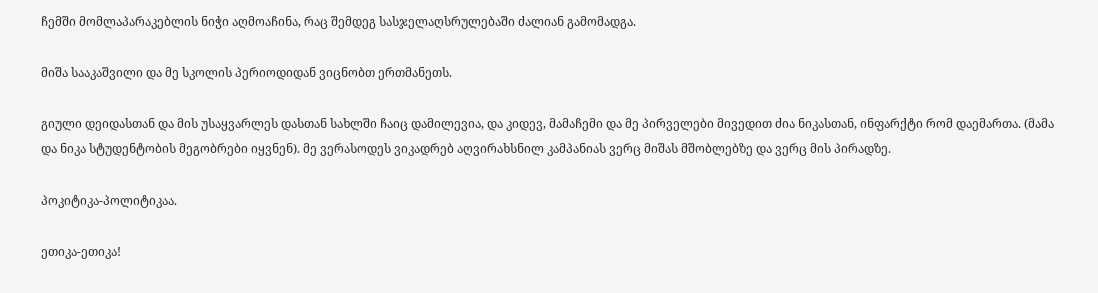ჩემში მომლაპარაკებლის ნიჭი აღმოაჩინა, რაც შემდეგ სასჯელაღსრულებაში ძალიან გამომადგა.

მიშა სააკაშვილი და მე სკოლის პერიოდიდან ვიცნობთ ერთმანეთს.

გიული დეიდასთან და მის უსაყვარლეს დასთან სახლში ჩაიც დამილევია, და კიდევ, მამაჩემი და მე პირველები მივედით ძია ნიკასთან, ინფარქტი რომ დაემართა. (მამა და ნიკა სტუდენტობის მეგობრები იყვნენ). მე ვერასოდეს ვიკადრებ აღვირახსნილ კამპანიას ვერც მიშას მშობლებზე და ვერც მის პირადზე.

პოკიტიკა-პოლიტიკაა.

ეთიკა-ეთიკა!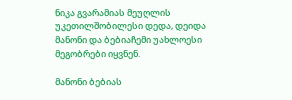ნიკა გვარამიას მეუღლის უკეთილშობილესი დედა, დეიდა მანონი და ბებიაჩემი უახლოესი მეგობრები იყვნენ.

მანონი ბებიას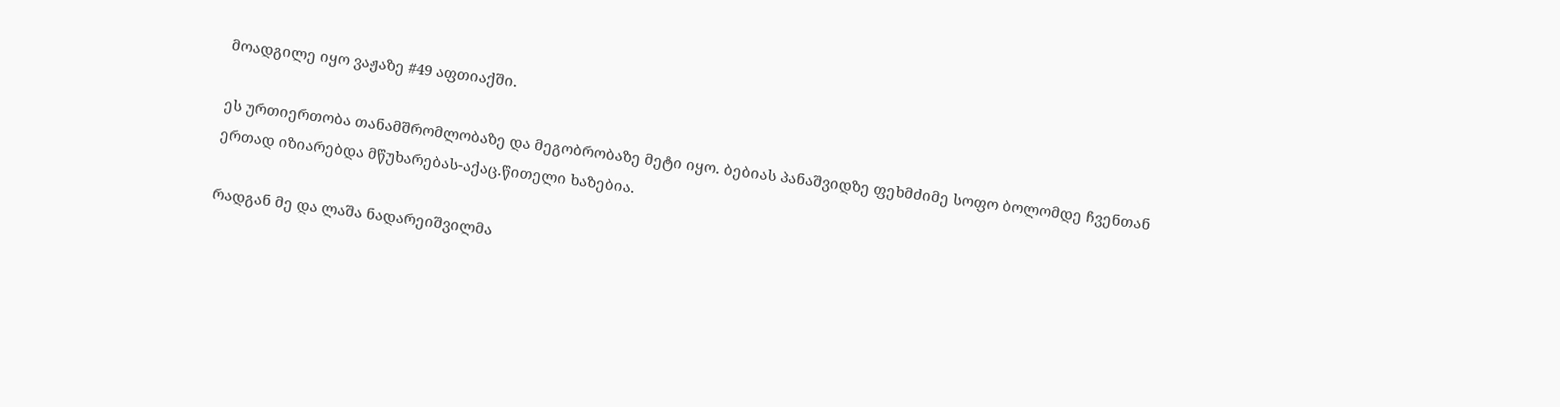მოადგილე იყო ვაჟაზე #49 აფთიაქში.

ეს ურთიერთობა თანამშრომლობაზე და მეგობრობაზე მეტი იყო. ბებიას პანაშვიდზე ფეხმძიმე სოფო ბოლომდე ჩვენთან ერთად იზიარებდა მწუხარებას-აქაც.წითელი ხაზებია.

რადგან მე და ლაშა ნადარეიშვილმა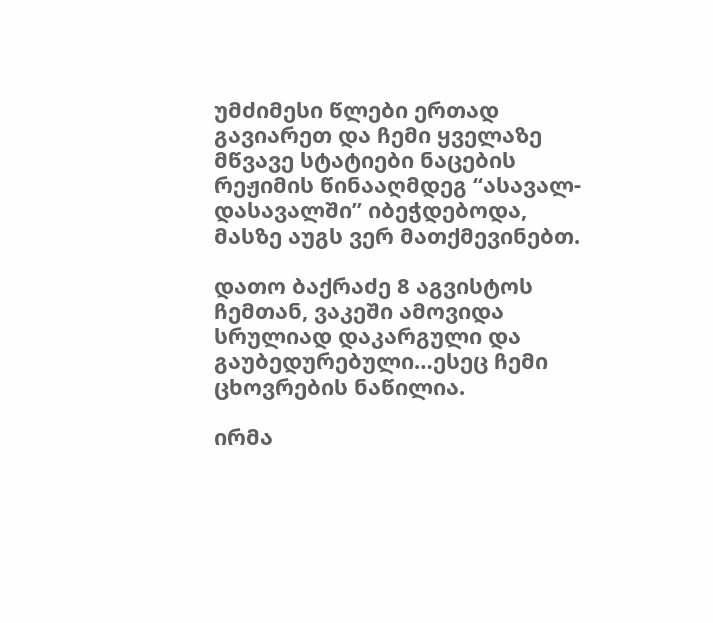უმძიმესი წლები ერთად გავიარეთ და ჩემი ყველაზე მწვავე სტატიები ნაცების რეჟიმის წინააღმდეგ “ასავალ-დასავალში” იბეჭდებოდა, მასზე აუგს ვერ მათქმევინებთ.

დათო ბაქრაძე 8 აგვისტოს ჩემთან, ვაკეში ამოვიდა სრულიად დაკარგული და გაუბედურებული…ესეც ჩემი ცხოვრების ნაწილია.

ირმა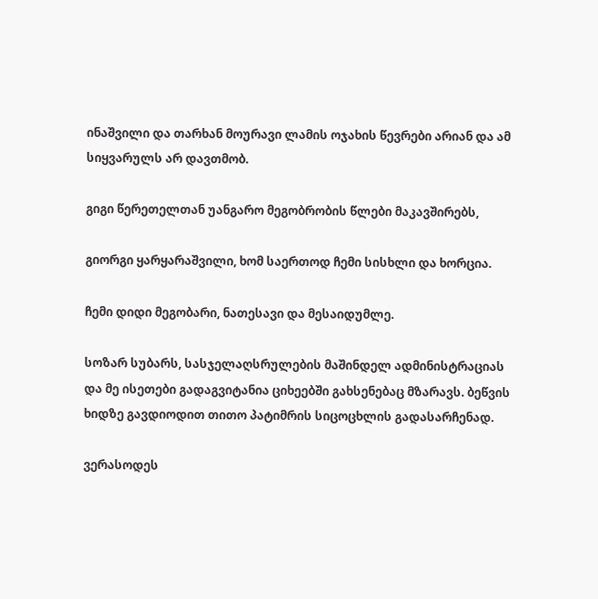ინაშვილი და თარხან მოურავი ლამის ოჯახის წევრები არიან და ამ სიყვარულს არ დავთმობ.

გიგი წერეთელთან უანგარო მეგობრობის წლები მაკავშირებს,

გიორგი ყარყარაშვილი, ხომ საერთოდ ჩემი სისხლი და ხორცია.

ჩემი დიდი მეგობარი, ნათესავი და მესაიდუმლე.

სოზარ სუბარს, სასჯელაღსრულების მაშინდელ ადმინისტრაციას და მე ისეთები გადაგვიტანია ციხეებში გახსენებაც მზარავს. ბეწვის ხიდზე გავდიოდით თითო პატიმრის სიცოცხლის გადასარჩენად.

ვერასოდეს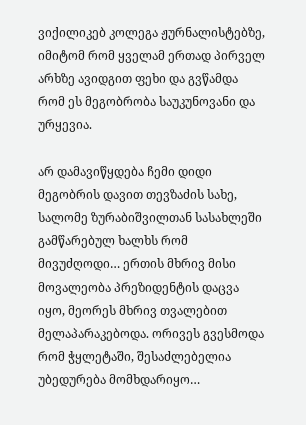ვიქილიკებ კოლეგა ჟურნალისტებზე, იმიტომ რომ ყველამ ერთად პირველ არხზე ავიდგით ფეხი და გვწამდა რომ ეს მეგობრობა საუკუნოვანი და ურყევია.

არ დამავიწყდება ჩემი დიდი მეგობრის დავით თევზაძის სახე, სალომე ზურაბიშვილთან სასახლეში გამწარებულ ხალხს რომ მივუძღოდი… ერთის მხრივ მისი მოვალეობა პრეზიდენტის დაცვა იყო, მეორეს მხრივ თვალებით მელაპარაკებოდა. ორივეს გვესმოდა რომ ჭყლეტაში, შესაძლებელია უბედურება მომხდარიყო…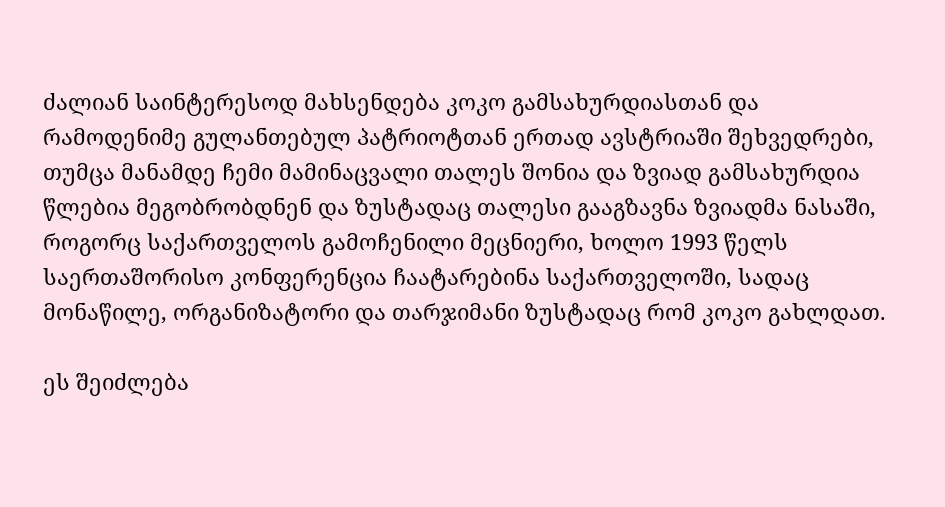ძალიან საინტერესოდ მახსენდება კოკო გამსახურდიასთან და რამოდენიმე გულანთებულ პატრიოტთან ერთად ავსტრიაში შეხვედრები, თუმცა მანამდე ჩემი მამინაცვალი თალეს შონია და ზვიად გამსახურდია წლებია მეგობრობდნენ და ზუსტადაც თალესი გააგზავნა ზვიადმა ნასაში, როგორც საქართველოს გამოჩენილი მეცნიერი, ხოლო 1993 წელს საერთაშორისო კონფერენცია ჩაატარებინა საქართველოში, სადაც მონაწილე, ორგანიზატორი და თარჯიმანი ზუსტადაც რომ კოკო გახლდათ.

ეს შეიძლება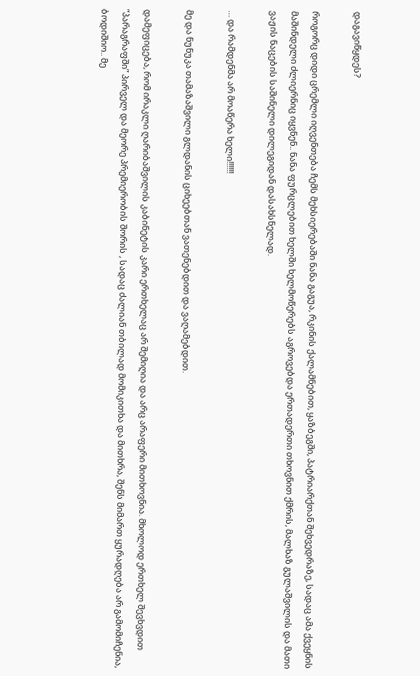დაგავიწყდეს?

როგორც დიდი ცრემლი იღვენთება ჩემს მეხსიერებაში ნანა გაგუა, რკინის ქალამნებით, ყაზბეგში, პატრიარქთან შეხვედრაზე, სადაც ამა ქვეყნის მაშინდელი ძლიერნიც იყვნენ.. ნანა ფურცლებით ხელში ხელმოწერებს აგროვებდა ერთადერთი თხოვნით ქმრის, მალხაზ გულაშვილის და მათი ვაჟის ნაცების საშინელი დილეგიდან დასახსნელად.

… და რამდენმა არ მოაწერა ხელი!!!!!!

მე და ნუნუკა თამაზაშვილი გლდანის ციხეებთან ვათენებდით და ვაღამებდით.

დამეფიცება, რომ ირაკლი ღარიბაშვილის კაბინეტის კარი ერთხელაც არ შემიღია და არც არაფერი მითხოვნია. მხოლოდ ერთხელ შევხვდით “პარაგრაფში” პირველ და მეორე პრემიერობის შორის , სადაც ძალიან თბილად მომიკითხა და მითხრა, შენს მიმართ ყურადღება არ გამომიჩენია, ბოდიშიო.. მე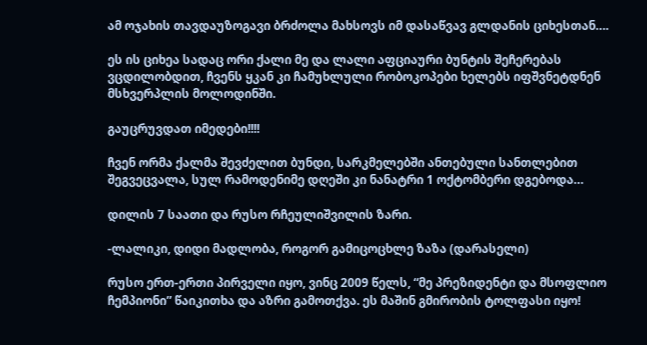ამ ოჯახის თავდაუზოგავი ბრძოლა მახსოვს იმ დასაწვავ გლდანის ციხესთან….

ეს ის ციხეა სადაც ორი ქალი მე და ლალი აფციაური ბუნტის შეჩერებას ვცდილობდით, ჩვენს ყკან კი ჩამუხლული რობოკოპები ხელებს იფშვნეტდნენ მსხვერპლის მოლოდინში.

გაუცრუვდათ იმედები!!!!

ჩვენ ორმა ქალმა შევძელით ბუნდი, სარკმელებში ანთებული სანთლებით შეგვეცვალა, სულ რამოდენიმე დღეში კი ნანატრი 1 ოქტომბერი დგებოდა…

დილის 7 საათი და რუსო რჩეულიშვილის ზარი.

-ლალიკი, დიდი მადლობა, როგორ გამიცოცხლე ზაზა (დარასელი)

რუსო ერთ-ერთი პირველი იყო, ვინც 2009 წელს, “მე პრეზიდენტი და მსოფლიო ჩემპიონი” წაიკითხა და აზრი გამოთქვა. ეს მაშინ გმირობის ტოლფასი იყო!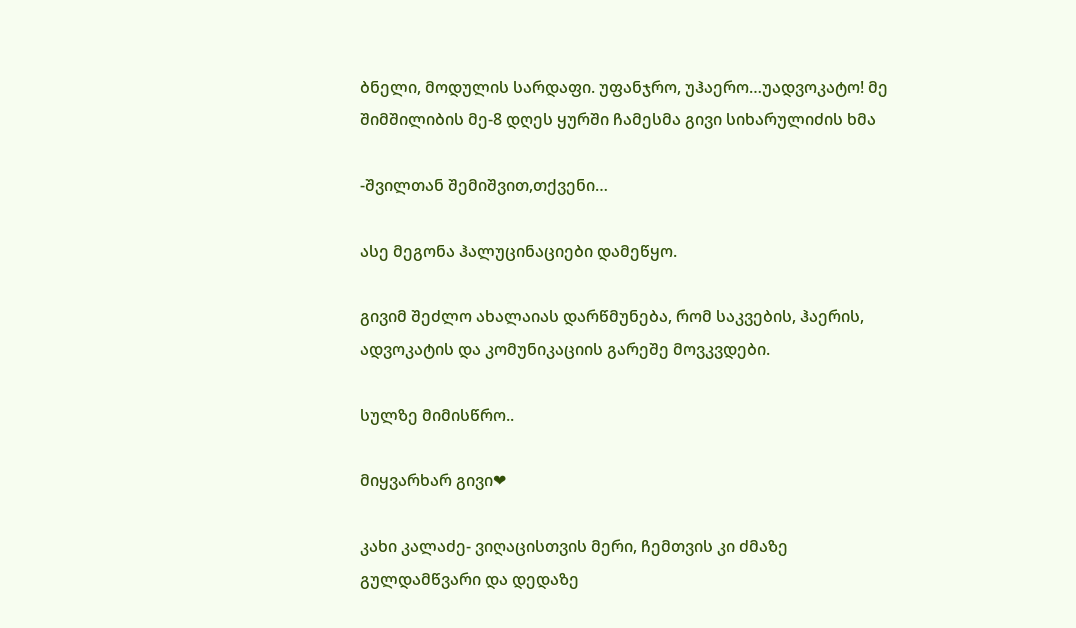ბნელი, მოდულის სარდაფი. უფანჯრო, უჰაერო…უადვოკატო! მე შიმშილიბის მე-8 დღეს ყურში ჩამესმა გივი სიხარულიძის ხმა

-შვილთან შემიშვით,თქვენი…

ასე მეგონა ჰალუცინაციები დამეწყო.

გივიმ შეძლო ახალაიას დარწმუნება, რომ საკვების, ჰაერის, ადვოკატის და კომუნიკაციის გარეშე მოვკვდები.

სულზე მიმისწრო..

მიყვარხარ გივი❤

კახი კალაძე- ვიღაცისთვის მერი, ჩემთვის კი ძმაზე გულდამწვარი და დედაზე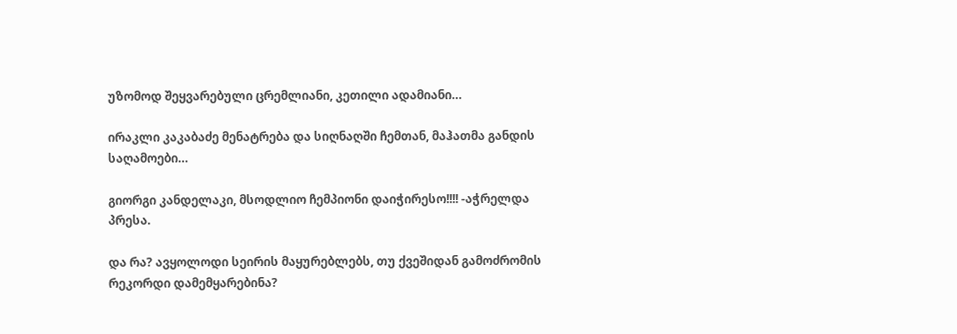უზომოდ შეყვარებული ცრემლიანი, კეთილი ადამიანი…

ირაკლი კაკაბაძე მენატრება და სიღნაღში ჩემთან, მაჰათმა განდის საღამოები…

გიორგი კანდელაკი, მსოდლიო ჩემპიონი დაიჭირესო!!!! -აჭრელდა პრესა.

და რა? ავყოლოდი სეირის მაყურებლებს, თუ ქვეშიდან გამოძრომის რეკორდი დამემყარებინა?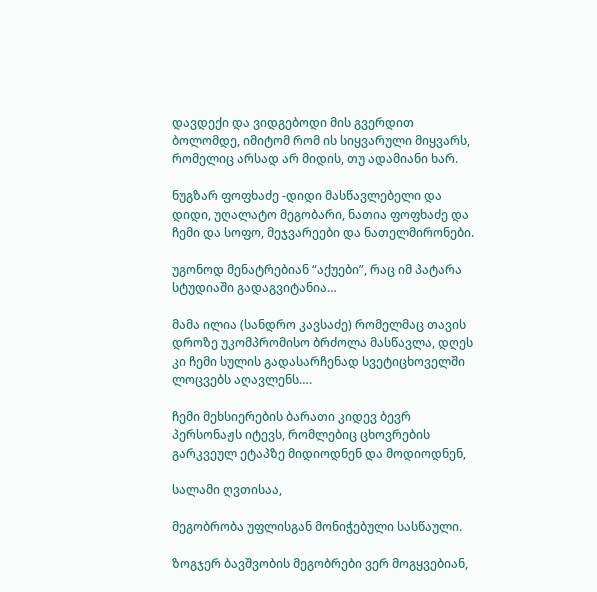დავდექი და ვიდგებოდი მის გვერდით ბოლომდე, იმიტომ რომ ის სიყვარული მიყვარს, რომელიც არსად არ მიდის, თუ ადამიანი ხარ.

ნუგზარ ფოფხაძე -დიდი მასწავლებელი და დიდი, უღალატო მეგობარი, ნათია ფოფხაძე და ჩემი და სოფო, მეჯვარეები და ნათელმირონები.

უგონოდ მენატრებიან “აქუები”, რაც იმ პატარა სტუდიაში გადაგვიტანია…

მამა ილია (სანდრო კავსაძე) რომელმაც თავის დროზე უკომპრომისო ბრძოლა მასწავლა, დღეს კი ჩემი სულის გადასარჩენად სვეტიცხოველში ლოცვებს აღავლენს….

ჩემი მეხსიერების ბარათი კიდევ ბევრ პერსონაჟს იტევს, რომლებიც ცხოვრების გარკვეულ ეტაპზე მიდიოდნენ და მოდიოდნენ,

სალამი ღვთისაა,

მეგობრობა უფლისგან მონიჭებული სასწაული.

ზოგჯერ ბავშვობის მეგობრები ვერ მოგყვებიან,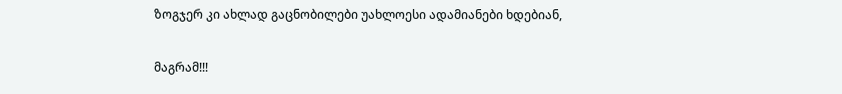ზოგჯერ კი ახლად გაცნობილები უახლოესი ადამიანები ხდებიან,

მაგრამ!!!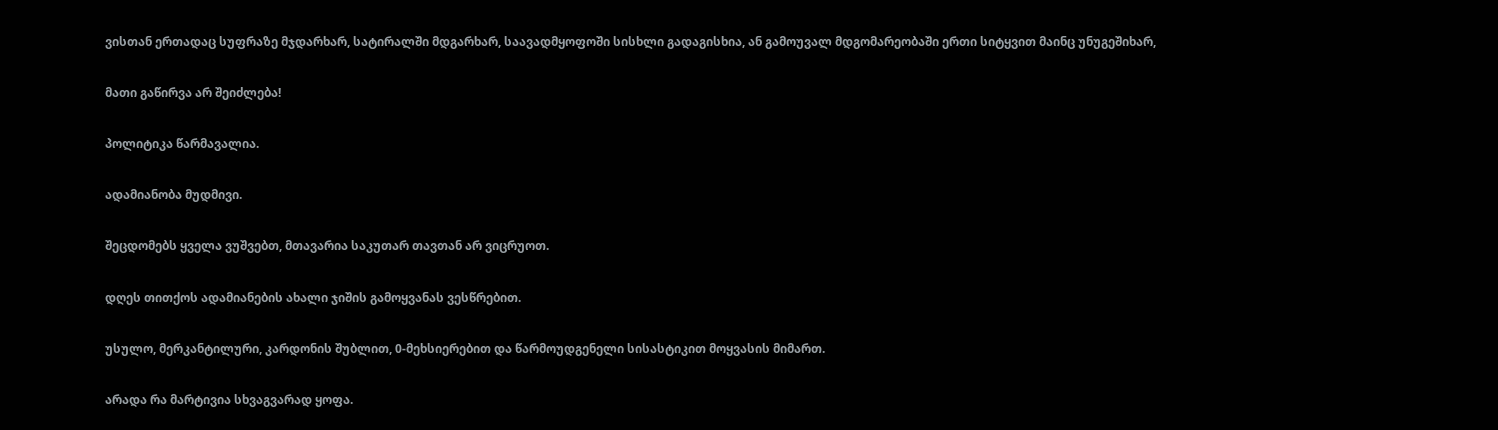ვისთან ერთადაც სუფრაზე მჯდარხარ, სატირალში მდგარხარ, საავადმყოფოში სისხლი გადაგისხია, ან გამოუვალ მდგომარეობაში ერთი სიტყვით მაინც უნუგეშიხარ,

მათი გაწირვა არ შეიძლება!

პოლიტიკა წარმავალია.

ადამიანობა მუდმივი.

შეცდომებს ყველა ვუშვებთ, მთავარია საკუთარ თავთან არ ვიცრუოთ.

დღეს თითქოს ადამიანების ახალი ჯიშის გამოყვანას ვესწრებით.

უსულო, მერკანტილური, კარდონის შუბლით, 0-მეხსიერებით და წარმოუდგენელი სისასტიკით მოყვასის მიმართ.

არადა რა მარტივია სხვაგვარად ყოფა.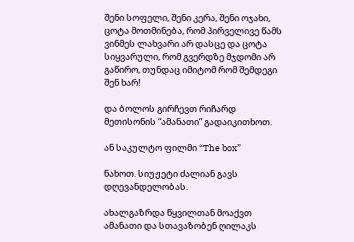შენი სოფელი, შენი კერა, შენი ოჯახი, ცოტა მოთმინება, რომ პირველივე წამს ვინმეს ლახვარი არ დასცე და ცოტა სიყვარული, რომ გვერდზე მჯდომი არ გაწირო, თუნდაც იმიტომ რომ შემდეგი შენ ხარ!

და ბოლოს გირჩევთ რიჩარდ მეთისონის “ამანათი” გადაიკითხოთ.

ან საკულტო ფილმი “The box”

ნახოთ. სიუჟეტი ძალიან გავს დღევანდელობას.

ახალგაზრდა წყვილთან მოაქვთ ამანათი და სთავაზობენ ღილაკს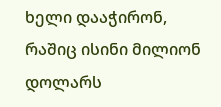ხელი დააჭირონ, რაშიც ისინი მილიონ დოლარს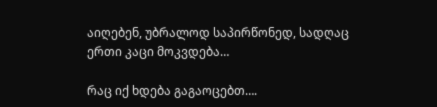აიღებენ, უბრალოდ საპირწონედ, სადღაც ერთი კაცი მოკვდება…

რაც იქ ხდება გაგაოცებთ….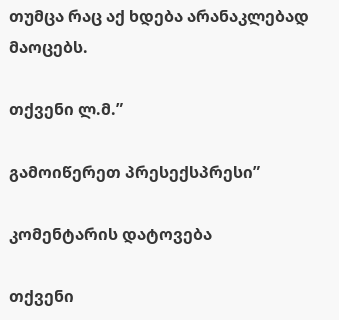თუმცა რაც აქ ხდება არანაკლებად მაოცებს.

თქვენი ლ.მ.”

გამოიწერეთ პრესექსპრესი”

კომენტარის დატოვება

თქვენი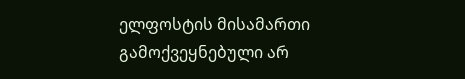ელფოსტის მისამართი გამოქვეყნებული არ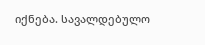იქნება. სავალდებულო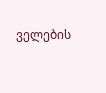ველების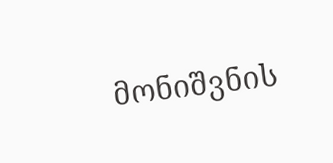მონიშვნის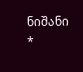ნიშანი *